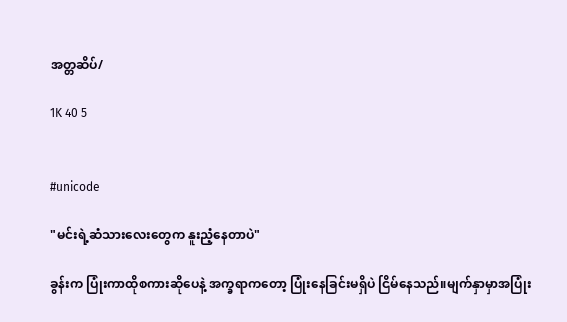အတ္တဆိပ်/

1K 40 5


#unicode

"မင်းရဲ့ဆံသားလေးတွေက နူးညံ့နေတာပဲ"

ခွန်းက ပြုံးကာထိုစကားဆိုပေနဲ့ အက္ခရာကတော့ ပြုံးနေခြင်းမရှိပဲ ငြိမ်နေသည်။မျက်နှာမှာအပြုံး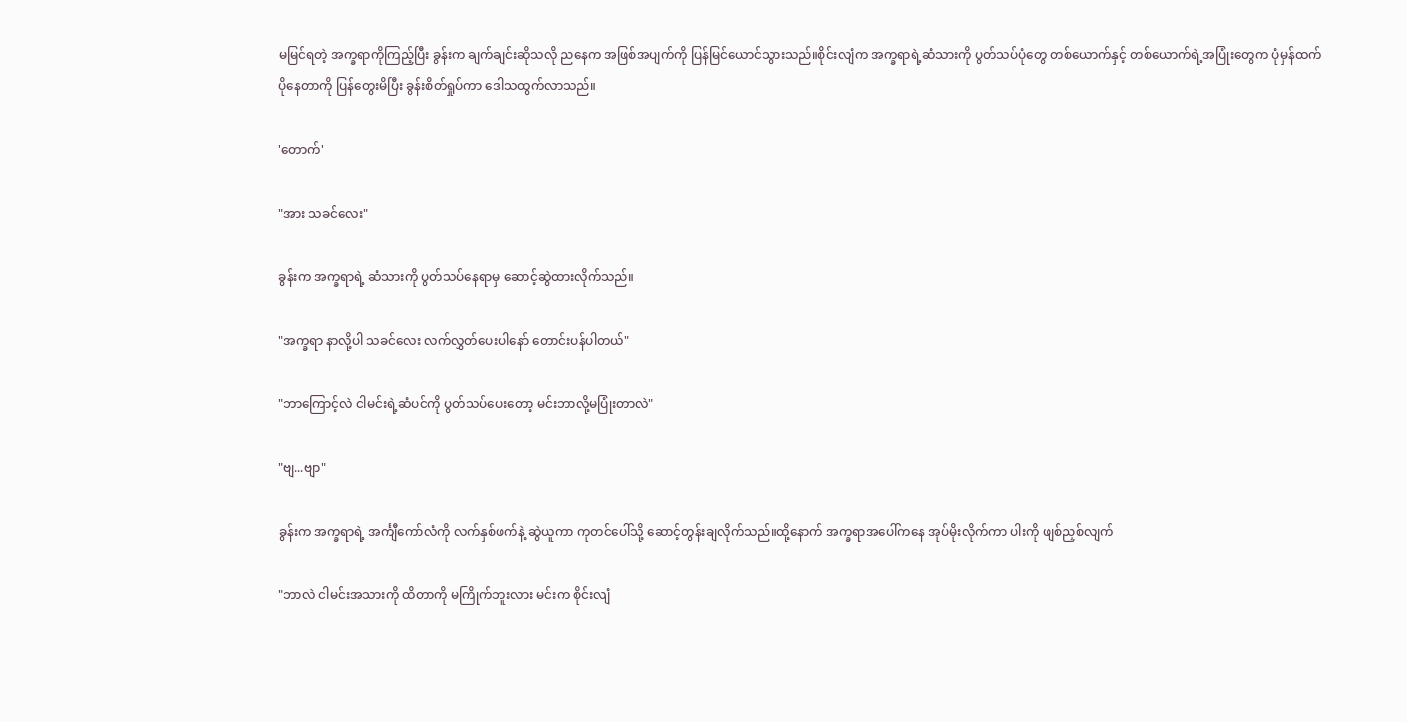မမြင်ရတဲ့ အက္ခရာကိုကြည့်ပြီး ခွန်းက ချက်ချင်းဆိုသလို ညနေက အဖြစ်အပျက်ကို ပြန်မြင်ယောင်သွားသည်။စိုင်းလျံက အက္ခရာရဲ့ဆံသားကို ပွတ်သပ်ပုံတွေ တစ်ယောက်နှင့် တစ်ယောက်ရဲ့အပြုံးတွေက ပုံမှန်ထက်ပိုနေတာကို ပြန်တွေးမိပြီး ခွန်းစိတ်ရှုပ်ကာ ဒေါသထွက်လာသည်။

'တောက်'

"အား သခင်လေး"

ခွန်းက အက္ခရာရဲ့ ဆံသားကို ပွတ်သပ်နေရာမှ ဆောင့်ဆွဲထားလိုက်သည်။

"အက္ခရာ နာလို့ပါ သခင်လေး လက်လွှတ်ပေးပါနော် တောင်းပန်ပါတယ်"

"ဘာကြောင့်လဲ ငါမင်းရဲ့ဆံပင်ကို ပွတ်သပ်ပေးတော့ မင်းဘာလို့မပြုံးတာလဲ"

"ဗျ...ဗျာ"

ခွန်းက အက္ခရာရဲ့ အင်္ကျီကော်လံကို လက်နှစ်ဖက်နဲ့ ဆွဲယူကာ ကုတင်ပေါ်သို့ ဆောင့်တွန်းချလိုက်သည်။ထို့နောက် အက္ခရာအပေါ်ကနေ အုပ်မိုးလိုက်ကာ ပါးကို ဖျစ်ညှစ်လျက်

"ဘာလဲ ငါမင်းအသားကို ထိတာကို မကြိုက်ဘူးလား မင်းက စိုင်းလျံ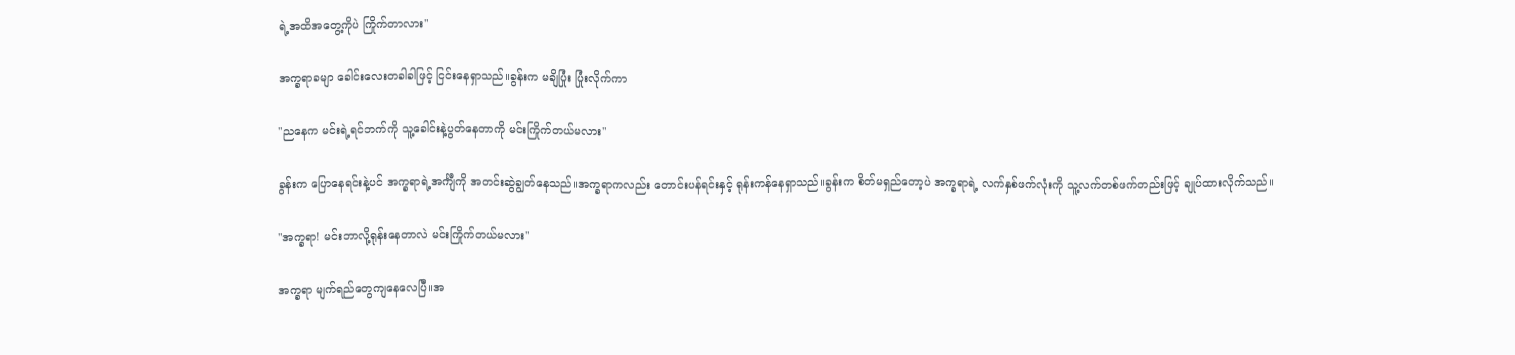ရဲ့အထိအတွေ့ကိုပဲ ကြိုက်တာလား"

အက္ခရာခမျာ ခေါင်းလေးတခါခါဖြင့် ငြင်းနေရှာသည်။ခွန်းက မချိပြုံး ပြုံးလိုက်ကာ

"ညနေက မင်းရဲ့ရင်ဘက်ကို သူ့ခေါင်းနဲ့ပွတ်နေတာကို မင်းကြိုက်တယ်မလား"

ခွန်းက ပြောနေရင်းနဲ့ပင် အက္ခရာရဲ့အင်္ကျီကို အတင်းဆွဲချွတ်နေသည်။အက္ခရာကလည်း တောင်းပန်ရင်းနှင့် ရုန်းကန်နေရှာသည်။ခွန်းက စိတ်မရှည်တော့ပဲ အက္ခရာရဲ့ လက်နှစ်ဖက်လုံးကို သူ့လက်တစ်ဖက်တည်းဖြင့် ချုပ်ထားလိုက်သည်။

"အက္ခရာ! မင်းဘာလို့ရုန်းနေတာလဲ မင်းကြိုက်တယ်မလား"

အက္ခရာ မျက်ရည်တွေကျနေလေပြီ။အ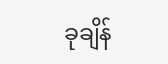ခုချိန်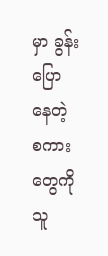မှာ ခွန်းပြောနေတဲ့ စကားတွေကို သူ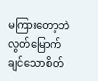မကြားတော့ဘဲ လွတ်မြောက်ချင်သောစိတ်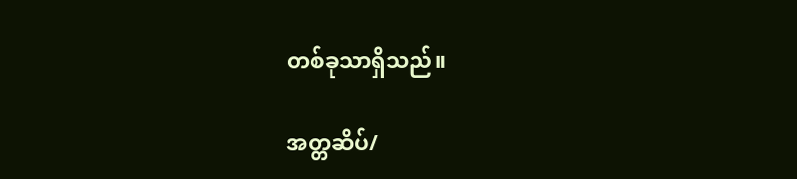တစ်ခုသာရှိသည်။

အတ္တဆိပ်/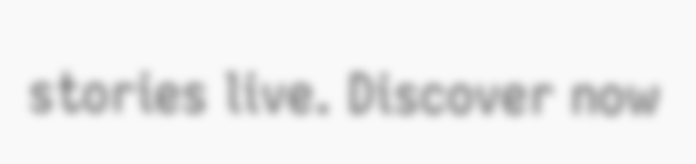stories live. Discover now